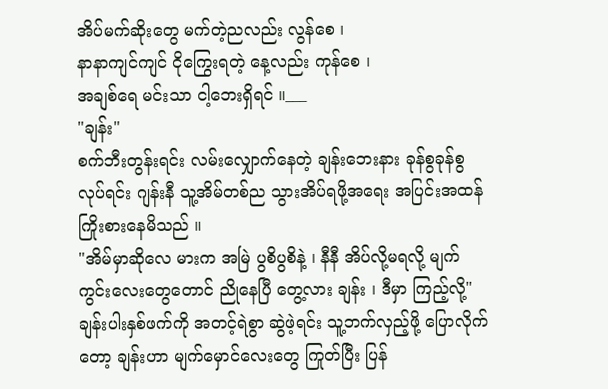အိပ်မက်ဆိုးတွေ မက်တဲ့ညလည်း လွန်စေ ၊
နာနာကျင်ကျင် ငိုကြွေးရတဲ့ နေ့လည်း ကုန်စေ ၊
အချစ်ရေ မင်းသာ ငါ့ဘေးရှိရင် ။___
"ချန်း"
စက်ဘီးတွန်းရင်း လမ်းလျှောက်နေတဲ့ ချန်းဘေးနား ခုန်စွခုန်စွ လုပ်ရင်း ဂျန်းနီ သူ့အိမ်တစ်ည သွားအိပ်ရဖို့အရေး အပြင်းအထန် ကြိုးစားနေမိသည် ။
"အိမ်မှာဆိုလေ မားက အမြဲ ပွစိပွစိနဲ့ ၊ နီနီ အိပ်လို့မရလို့ မျက်ကွင်းလေးတွေတောင် ညိုနေပြီ တွေ့လား ချန်း ၊ ဒီမှာ ကြည့်လို့"
ချန်းပါးနှစ်ဖက်ကို အတင့်ရဲစွာ ဆွဲဖဲ့ရင်း သူ့ဘက်လှည့်ဖို့ ပြောလိုက်တော့ ချန်းဟာ မျက်မှောင်လေးတွေ ကြုတ်ပြီး ပြန်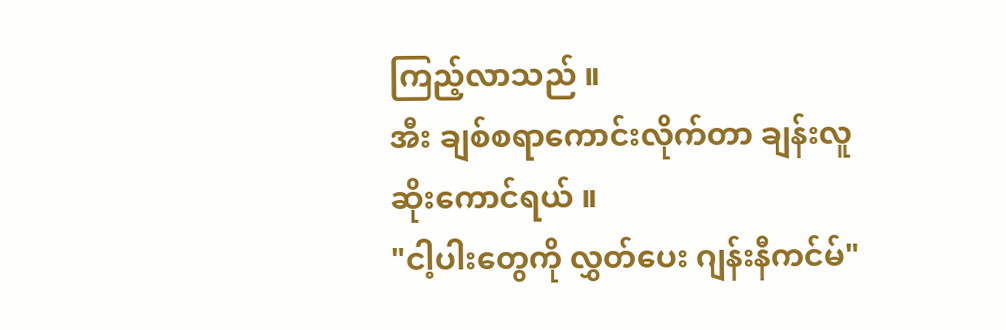ကြည့်လာသည် ။
အီး ချစ်စရာကောင်းလိုက်တာ ချန်းလူဆိုးကောင်ရယ် ။
"ငါ့ပါးတွေကို လွှတ်ပေး ဂျန်းနီကင်မ်"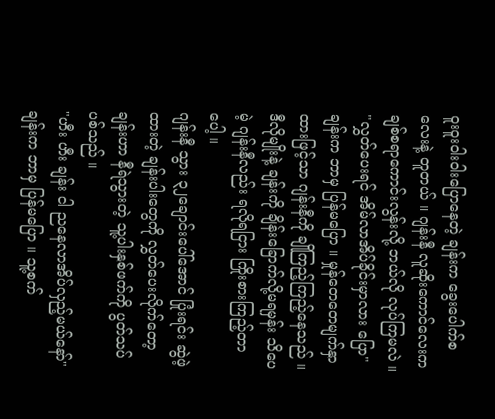ဝူးဝူးဝါးဝါးပြောနေတဲ့ ချန်းက ခွေးပေါက်စလေးနဲ့ တူတယ် ။ ဂျန်းနီ လူဆိုးကောင်လေးက ချစ်စရာကောင်းလွန်းလို့ ဘယ်လို လုပ်ကြမလဲ ။
"လွှတ်ပေးရင် အိမ်လာအိပ်ခိုင်းမှာလား ပြော"
ချန်းက ဘာမှ ပြန်မပြော ။ မှုန်တေတေမျက်နှာထားဖြင့်သာ ဂျန်းနီကို ချိုကြည့်ကြည့်နေသည် ။ ဒီလိုမျိုးနဲ့ ချန်းကို ချိန်းခြောက်လို့မရမှန်း သိပေမဲ့ ဂျန်းနီလည်း ရလိုရငြား ကြိုးစားကြည့်တာပေါ့ ။
ဂျန်းနီ သွား ၃၂ချောင်းပေါ်အောင် ပြုံးရင်း ဆွဲဖဲ့ထားတဲ့ ချန်းပါးတွေကို လွှတ်ပေးလိုက်တော့ ချန်းဟာ နီရဲသွားတဲ့ သူ့ပါးနှစ်ဖက်ကို ပွတ်သပ်ပစ်သည် ။
"ဟီး ဟီး ချန်း ငါ ညနေလာအိပ်လှည့်မယ်နော်"
ချန်းက ဘာမှ ပြန်မပြော ။ သူ့စက်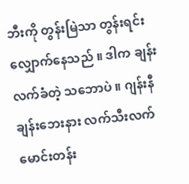ဘီးကို တွန်းမြဲသာ တွန်းရင်း လျှောက်နေသည် ။ ဒါက ချန်း လက်ခံတဲ့ သဘောပဲ ။ ဂျန်းနီ ချန်းဘေးနား လက်သီးလက်မောင်းတန်း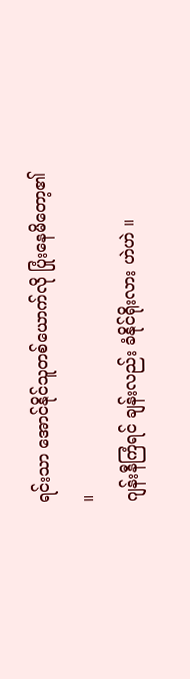ရင်းသာ အောင်နိုင်သူတစ်ယောက်လို ပြုံးနေမိတော့၏ ။
ဂျန်းနီကြံရင် ချန်းလည်း ခံနိုင်ရိုးလား ဟဲဟဲ ။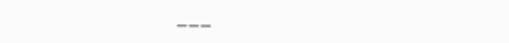___